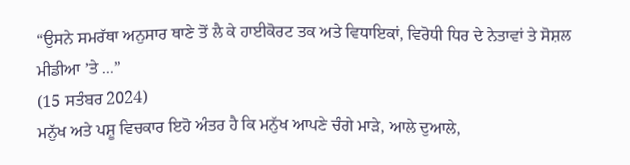“ਉਸਨੇ ਸਮਰੱਥਾ ਅਨੁਸਾਰ ਥਾਣੇ ਤੋਂ ਲੈ ਕੇ ਹਾਈਕੋਰਟ ਤਕ ਅਤੇ ਵਿਧਾਇਕਾਂ, ਵਿਰੋਧੀ ਧਿਰ ਦੇ ਨੇਤਾਵਾਂ ਤੇ ਸੋਸ਼ਲ ਮੀਡੀਆ ’ਤੇ ...”
(15 ਸਤੰਬਰ 2024)
ਮਨੁੱਖ ਅਤੇ ਪਸ਼ੂ ਵਿਚਕਾਰ ਇਹੋ ਅੰਤਰ ਹੈ ਕਿ ਮਨੁੱਖ ਆਪਣੇ ਚੰਗੇ ਮਾੜੇ, ਆਲੇ ਦੁਆਲੇ,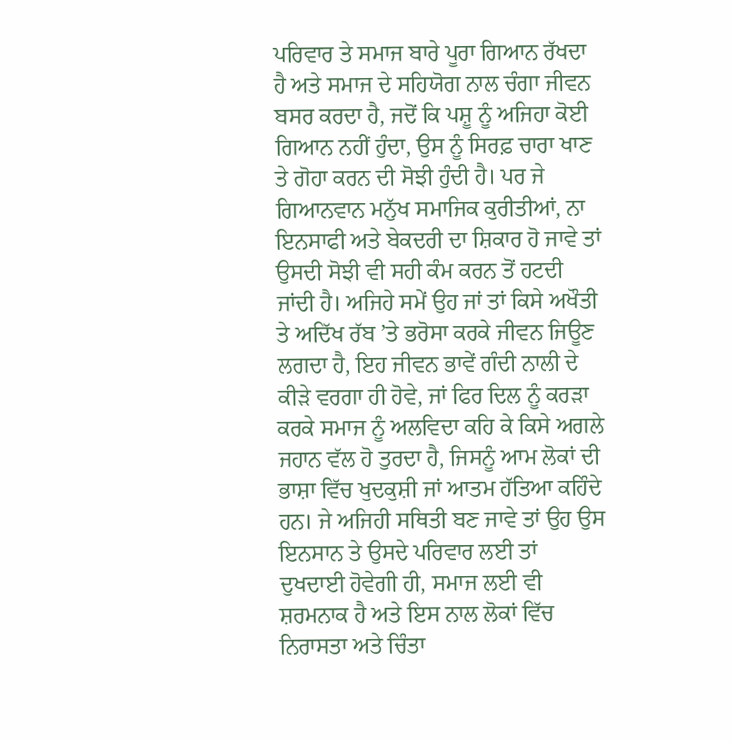ਪਰਿਵਾਰ ਤੇ ਸਮਾਜ ਬਾਰੇ ਪੂਰਾ ਗਿਆਨ ਰੱਖਦਾ ਹੈ ਅਤੇ ਸਮਾਜ ਦੇ ਸਹਿਯੋਗ ਨਾਲ ਚੰਗਾ ਜੀਵਨ ਬਸਰ ਕਰਦਾ ਹੈ, ਜਦੋਂ ਕਿ ਪਸ਼ੂ ਨੂੰ ਅਜਿਹਾ ਕੋਈ ਗਿਆਨ ਨਹੀਂ ਹੁੰਦਾ, ਉਸ ਨੂੰ ਸਿਰਫ਼ ਚਾਰਾ ਖਾਣ ਤੇ ਗੋਹਾ ਕਰਨ ਦੀ ਸੋਝੀ ਹੁੰਦੀ ਹੈ। ਪਰ ਜੇ ਗਿਆਨਵਾਨ ਮਨੁੱਖ ਸਮਾਜਿਕ ਕੁਰੀਤੀਆਂ, ਨਾ ਇਨਸਾਫੀ ਅਤੇ ਬੇਕਦਰੀ ਦਾ ਸ਼ਿਕਾਰ ਹੋ ਜਾਵੇ ਤਾਂ ਉਸਦੀ ਸੋਝੀ ਵੀ ਸਹੀ ਕੰਮ ਕਰਨ ਤੋਂ ਹਟਦੀ ਜਾਂਦੀ ਹੈ। ਅਜਿਹੇ ਸਮੇਂ ਉਹ ਜਾਂ ਤਾਂ ਕਿਸੇ ਅਖੌਤੀ ਤੇ ਅਦਿੱਖ ਰੱਬ ’ਤੇ ਭਰੋਸਾ ਕਰਕੇ ਜੀਵਨ ਜਿਊਣ ਲਗਦਾ ਹੈ, ਇਹ ਜੀਵਨ ਭਾਵੇਂ ਗੰਦੀ ਨਾਲੀ ਦੇ ਕੀੜੇ ਵਰਗਾ ਹੀ ਹੋਵੇ, ਜਾਂ ਫਿਰ ਦਿਲ ਨੂੰ ਕਰੜਾ ਕਰਕੇ ਸਮਾਜ ਨੂੰ ਅਲਵਿਦਾ ਕਹਿ ਕੇ ਕਿਸੇ ਅਗਲੇ ਜਹਾਨ ਵੱਲ ਹੋ ਤੁਰਦਾ ਹੈ, ਜਿਸਨੂੰ ਆਮ ਲੋਕਾਂ ਦੀ ਭਾਸ਼ਾ ਵਿੱਚ ਖੁਦਕੁਸ਼ੀ ਜਾਂ ਆਤਮ ਹੱਤਿਆ ਕਹਿੰਦੇ ਹਨ। ਜੇ ਅਜਿਹੀ ਸਥਿਤੀ ਬਣ ਜਾਵੇ ਤਾਂ ਉਹ ਉਸ ਇਨਸਾਨ ਤੇ ਉਸਦੇ ਪਰਿਵਾਰ ਲਈ ਤਾਂ ਦੁਖਦਾਈ ਹੋਵੇਗੀ ਹੀ, ਸਮਾਜ ਲਈ ਵੀ ਸ਼ਰਮਨਾਕ ਹੈ ਅਤੇ ਇਸ ਨਾਲ ਲੋਕਾਂ ਵਿੱਚ ਨਿਰਾਸਤਾ ਅਤੇ ਚਿੰਤਾ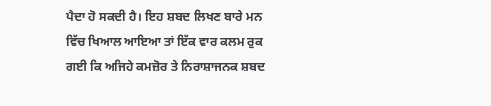ਪੈਦਾ ਹੋ ਸਕਦੀ ਹੈ। ਇਹ ਸ਼ਬਦ ਲਿਖਣ ਬਾਰੇ ਮਨ ਵਿੱਚ ਖਿਆਲ ਆਇਆ ਤਾਂ ਇੱਕ ਵਾਰ ਕਲਮ ਰੁਕ ਗਈ ਕਿ ਅਜਿਹੇ ਕਮਜ਼ੋਰ ਤੇ ਨਿਰਾਸ਼ਾਜਨਕ ਸ਼ਬਦ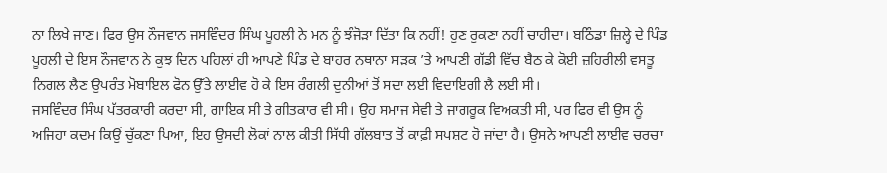ਨਾ ਲਿਖੇ ਜਾਣ। ਫਿਰ ਉਸ ਨੌਜਵਾਨ ਜਸਵਿੰਦਰ ਸਿੰਘ ਪੂਹਲੀ ਨੇ ਮਨ ਨੂੰ ਝੰਜੋੜਾ ਦਿੱਤਾ ਕਿ ਨਹੀਂ! ਹੁਣ ਰੁਕਣਾ ਨਹੀਂ ਚਾਹੀਦਾ। ਬਠਿੰਡਾ ਜ਼ਿਲ੍ਹੇ ਦੇ ਪਿੰਡ ਪੂਹਲੀ ਦੇ ਇਸ ਨੌਜਵਾਨ ਨੇ ਕੁਝ ਦਿਨ ਪਹਿਲਾਂ ਹੀ ਆਪਣੇ ਪਿੰਡ ਦੇ ਬਾਹਰ ਨਥਾਨਾ ਸੜਕ ’ਤੇ ਆਪਣੀ ਗੱਡੀ ਵਿੱਚ ਬੈਠ ਕੇ ਕੋਈ ਜ਼ਹਿਰੀਲੀ ਵਸਤੂ ਨਿਗਲ ਲੈਣ ਉਪਰੰਤ ਮੋਬਾਇਲ ਫੋਨ ਉੱਤੇ ਲਾਈਵ ਹੋ ਕੇ ਇਸ ਰੰਗਲੀ ਦੁਨੀਆਂ ਤੋਂ ਸਦਾ ਲਈ ਵਿਦਾਇਗੀ ਲੈ ਲਈ ਸੀ।
ਜਸਵਿੰਦਰ ਸਿੰਘ ਪੱਤਰਕਾਰੀ ਕਰਦਾ ਸੀ, ਗਾਇਕ ਸੀ ਤੇ ਗੀਤਕਾਰ ਵੀ ਸੀ। ਉਹ ਸਮਾਜ ਸੇਵੀ ਤੇ ਜਾਗਰੂਕ ਵਿਅਕਤੀ ਸੀ, ਪਰ ਫਿਰ ਵੀ ਉਸ ਨੂੰ ਅਜਿਹਾ ਕਦਮ ਕਿਉਂ ਚੁੱਕਣਾ ਪਿਆ, ਇਹ ਉਸਦੀ ਲੋਕਾਂ ਨਾਲ ਕੀਤੀ ਸਿੱਧੀ ਗੱਲਬਾਤ ਤੋਂ ਕਾਫ਼ੀ ਸਪਸ਼ਟ ਹੋ ਜਾਂਦਾ ਹੈ। ਉਸਨੇ ਆਪਣੀ ਲਾਈਵ ਚਰਚਾ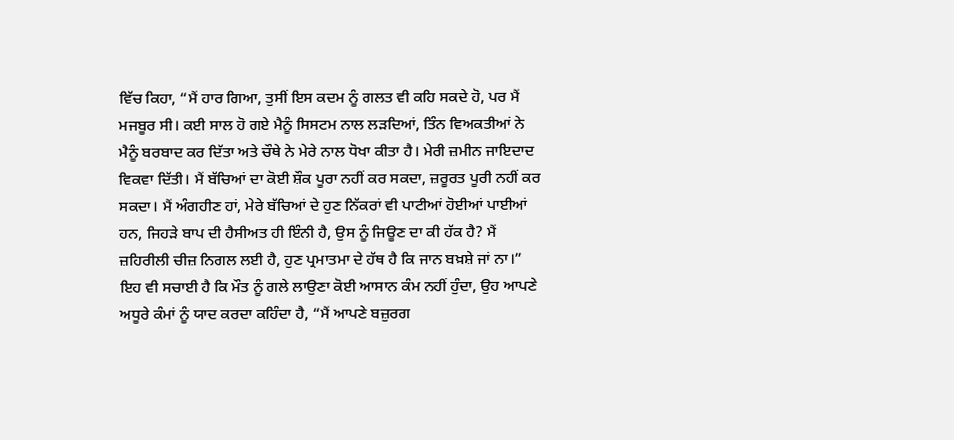ਵਿੱਚ ਕਿਹਾ, “ਮੈਂ ਹਾਰ ਗਿਆ, ਤੁਸੀਂ ਇਸ ਕਦਮ ਨੂੰ ਗਲਤ ਵੀ ਕਹਿ ਸਕਦੇ ਹੋ, ਪਰ ਮੈਂ ਮਜਬੂਰ ਸੀ। ਕਈ ਸਾਲ ਹੋ ਗਏ ਮੈਨੂੰ ਸਿਸਟਮ ਨਾਲ ਲੜਦਿਆਂ, ਤਿੰਨ ਵਿਅਕਤੀਆਂ ਨੇ ਮੈਨੂੰ ਬਰਬਾਦ ਕਰ ਦਿੱਤਾ ਅਤੇ ਚੌਥੇ ਨੇ ਮੇਰੇ ਨਾਲ ਧੋਖਾ ਕੀਤਾ ਹੈ। ਮੇਰੀ ਜ਼ਮੀਨ ਜਾਇਦਾਦ ਵਿਕਵਾ ਦਿੱਤੀ। ਮੈਂ ਬੱਚਿਆਂ ਦਾ ਕੋਈ ਸ਼ੌਕ ਪੂਰਾ ਨਹੀਂ ਕਰ ਸਕਦਾ, ਜ਼ਰੂਰਤ ਪੂਰੀ ਨਹੀਂ ਕਰ ਸਕਦਾ। ਮੈਂ ਅੰਗਹੀਣ ਹਾਂ, ਮੇਰੇ ਬੱਚਿਆਂ ਦੇ ਹੁਣ ਨਿੱਕਰਾਂ ਵੀ ਪਾਟੀਆਂ ਹੋਈਆਂ ਪਾਈਆਂ ਹਨ, ਜਿਹੜੇ ਬਾਪ ਦੀ ਹੈਸੀਅਤ ਹੀ ਇੰਨੀ ਹੈ, ਉਸ ਨੂੰ ਜਿਊਣ ਦਾ ਕੀ ਹੱਕ ਹੈ? ਮੈਂ ਜ਼ਹਿਰੀਲੀ ਚੀਜ਼ ਨਿਗਲ ਲਈ ਹੈ, ਹੁਣ ਪ੍ਰਮਾਤਮਾ ਦੇ ਹੱਥ ਹੈ ਕਿ ਜਾਨ ਬਖ਼ਸ਼ੇ ਜਾਂ ਨਾ।”
ਇਹ ਵੀ ਸਚਾਈ ਹੈ ਕਿ ਮੌਤ ਨੂੰ ਗਲੇ ਲਾਉਣਾ ਕੋਈ ਆਸਾਨ ਕੰਮ ਨਹੀਂ ਹੁੰਦਾ, ਉਹ ਆਪਣੇ ਅਧੂਰੇ ਕੰਮਾਂ ਨੂੰ ਯਾਦ ਕਰਦਾ ਕਹਿੰਦਾ ਹੈ, “ਮੈਂ ਆਪਣੇ ਬਜ਼ੁਰਗ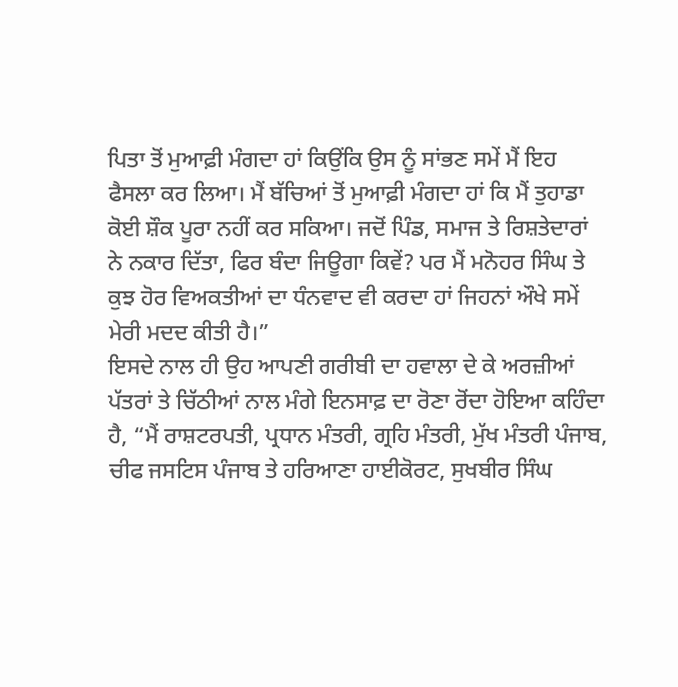ਪਿਤਾ ਤੋਂ ਮੁਆਫ਼ੀ ਮੰਗਦਾ ਹਾਂ ਕਿਉਂਕਿ ਉਸ ਨੂੰ ਸਾਂਭਣ ਸਮੇਂ ਮੈਂ ਇਹ ਫੈਸਲਾ ਕਰ ਲਿਆ। ਮੈਂ ਬੱਚਿਆਂ ਤੋਂ ਮੁਆਫ਼ੀ ਮੰਗਦਾ ਹਾਂ ਕਿ ਮੈਂ ਤੁਹਾਡਾ ਕੋਈ ਸ਼ੌਕ ਪੂਰਾ ਨਹੀਂ ਕਰ ਸਕਿਆ। ਜਦੋਂ ਪਿੰਡ, ਸਮਾਜ ਤੇ ਰਿਸ਼ਤੇਦਾਰਾਂ ਨੇ ਨਕਾਰ ਦਿੱਤਾ, ਫਿਰ ਬੰਦਾ ਜਿਊਗਾ ਕਿਵੇਂ? ਪਰ ਮੈਂ ਮਨੋਹਰ ਸਿੰਘ ਤੇ ਕੁਝ ਹੋਰ ਵਿਅਕਤੀਆਂ ਦਾ ਧੰਨਵਾਦ ਵੀ ਕਰਦਾ ਹਾਂ ਜਿਹਨਾਂ ਔਖੇ ਸਮੇਂ ਮੇਰੀ ਮਦਦ ਕੀਤੀ ਹੈ।”
ਇਸਦੇ ਨਾਲ ਹੀ ਉਹ ਆਪਣੀ ਗਰੀਬੀ ਦਾ ਹਵਾਲਾ ਦੇ ਕੇ ਅਰਜ਼ੀਆਂ ਪੱਤਰਾਂ ਤੇ ਚਿੱਠੀਆਂ ਨਾਲ ਮੰਗੇ ਇਨਸਾਫ਼ ਦਾ ਰੋਣਾ ਰੋਂਦਾ ਹੋਇਆ ਕਹਿੰਦਾ ਹੈ, “ਮੈਂ ਰਾਸ਼ਟਰਪਤੀ, ਪ੍ਰਧਾਨ ਮੰਤਰੀ, ਗ੍ਰਹਿ ਮੰਤਰੀ, ਮੁੱਖ ਮੰਤਰੀ ਪੰਜਾਬ, ਚੀਫ ਜਸਟਿਸ ਪੰਜਾਬ ਤੇ ਹਰਿਆਣਾ ਹਾਈਕੋਰਟ, ਸੁਖਬੀਰ ਸਿੰਘ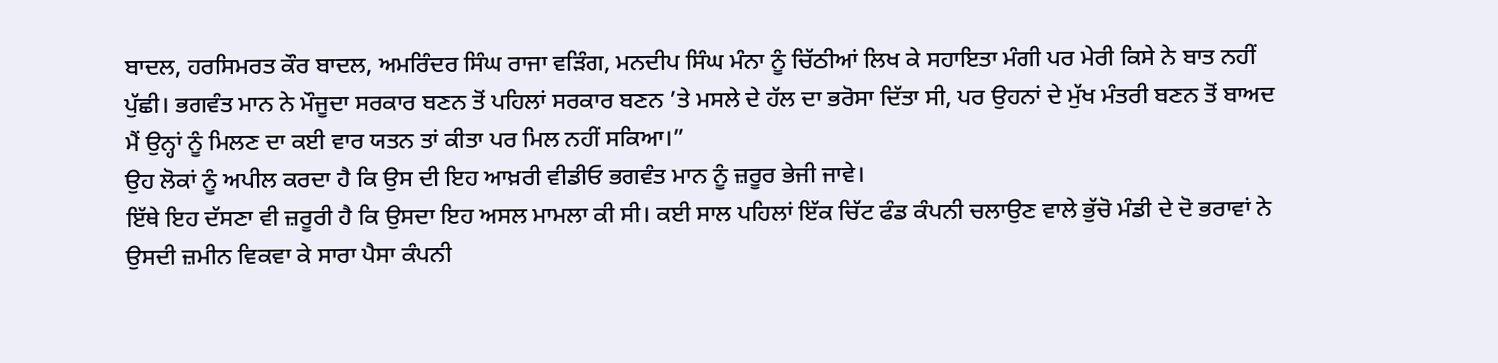ਬਾਦਲ, ਹਰਸਿਮਰਤ ਕੌਰ ਬਾਦਲ, ਅਮਰਿੰਦਰ ਸਿੰਘ ਰਾਜਾ ਵੜਿੰਗ, ਮਨਦੀਪ ਸਿੰਘ ਮੰਨਾ ਨੂੰ ਚਿੱਠੀਆਂ ਲਿਖ ਕੇ ਸਹਾਇਤਾ ਮੰਗੀ ਪਰ ਮੇਰੀ ਕਿਸੇ ਨੇ ਬਾਤ ਨਹੀਂ ਪੁੱਛੀ। ਭਗਵੰਤ ਮਾਨ ਨੇ ਮੌਜੂਦਾ ਸਰਕਾਰ ਬਣਨ ਤੋਂ ਪਹਿਲਾਂ ਸਰਕਾਰ ਬਣਨ ’ਤੇ ਮਸਲੇ ਦੇ ਹੱਲ ਦਾ ਭਰੋਸਾ ਦਿੱਤਾ ਸੀ, ਪਰ ਉਹਨਾਂ ਦੇ ਮੁੱਖ ਮੰਤਰੀ ਬਣਨ ਤੋਂ ਬਾਅਦ ਮੈਂ ਉਨ੍ਹਾਂ ਨੂੰ ਮਿਲਣ ਦਾ ਕਈ ਵਾਰ ਯਤਨ ਤਾਂ ਕੀਤਾ ਪਰ ਮਿਲ ਨਹੀਂ ਸਕਿਆ।”
ਉਹ ਲੋਕਾਂ ਨੂੰ ਅਪੀਲ ਕਰਦਾ ਹੈ ਕਿ ਉਸ ਦੀ ਇਹ ਆਖ਼ਰੀ ਵੀਡੀਓ ਭਗਵੰਤ ਮਾਨ ਨੂੰ ਜ਼ਰੂਰ ਭੇਜੀ ਜਾਵੇ।
ਇੱਥੇ ਇਹ ਦੱਸਣਾ ਵੀ ਜ਼ਰੂਰੀ ਹੈ ਕਿ ਉਸਦਾ ਇਹ ਅਸਲ ਮਾਮਲਾ ਕੀ ਸੀ। ਕਈ ਸਾਲ ਪਹਿਲਾਂ ਇੱਕ ਚਿੱਟ ਫੰਡ ਕੰਪਨੀ ਚਲਾਉਣ ਵਾਲੇ ਭੁੱਚੋ ਮੰਡੀ ਦੇ ਦੋ ਭਰਾਵਾਂ ਨੇ ਉਸਦੀ ਜ਼ਮੀਨ ਵਿਕਵਾ ਕੇ ਸਾਰਾ ਪੈਸਾ ਕੰਪਨੀ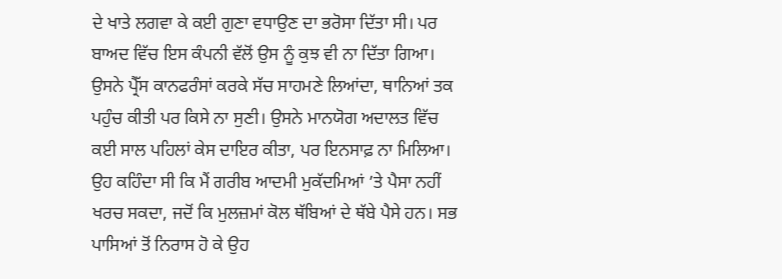ਦੇ ਖਾਤੇ ਲਗਵਾ ਕੇ ਕਈ ਗੁਣਾ ਵਧਾਉਣ ਦਾ ਭਰੋਸਾ ਦਿੱਤਾ ਸੀ। ਪਰ ਬਾਅਦ ਵਿੱਚ ਇਸ ਕੰਪਨੀ ਵੱਲੋਂ ਉਸ ਨੂੰ ਕੁਝ ਵੀ ਨਾ ਦਿੱਤਾ ਗਿਆ। ਉਸਨੇ ਪ੍ਰੈੱਸ ਕਾਨਫਰੰਸਾਂ ਕਰਕੇ ਸੱਚ ਸਾਹਮਣੇ ਲਿਆਂਦਾ, ਥਾਨਿਆਂ ਤਕ ਪਹੁੰਚ ਕੀਤੀ ਪਰ ਕਿਸੇ ਨਾ ਸੁਣੀ। ਉਸਨੇ ਮਾਨਯੋਗ ਅਦਾਲਤ ਵਿੱਚ ਕਈ ਸਾਲ ਪਹਿਲਾਂ ਕੇਸ ਦਾਇਰ ਕੀਤਾ, ਪਰ ਇਨਸਾਫ਼ ਨਾ ਮਿਲਿਆ। ਉਹ ਕਹਿੰਦਾ ਸੀ ਕਿ ਮੈਂ ਗਰੀਬ ਆਦਮੀ ਮੁਕੱਦਮਿਆਂ ’ਤੇ ਪੈਸਾ ਨਹੀਂ ਖਰਚ ਸਕਦਾ, ਜਦੋਂ ਕਿ ਮੁਲਜ਼ਮਾਂ ਕੋਲ ਥੱਬਿਆਂ ਦੇ ਥੱਬੇ ਪੈਸੇ ਹਨ। ਸਭ ਪਾਸਿਆਂ ਤੋਂ ਨਿਰਾਸ ਹੋ ਕੇ ਉਹ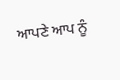ਆਪਣੇ ਆਪ ਨੂੰ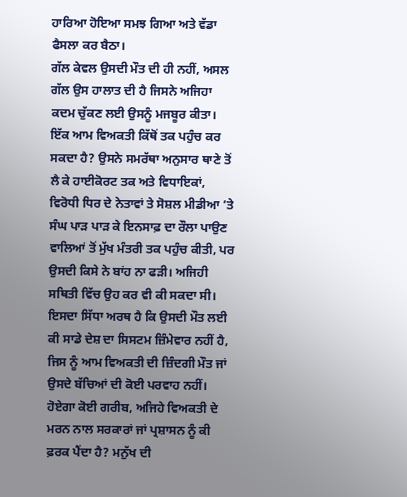ਹਾਰਿਆ ਹੋਇਆ ਸਮਝ ਗਿਆ ਅਤੇ ਵੱਡਾ ਫੈਸਲਾ ਕਰ ਬੈਠਾ।
ਗੱਲ ਕੇਵਲ ਉਸਦੀ ਮੌਤ ਦੀ ਹੀ ਨਹੀਂ, ਅਸਲ ਗੱਲ ਉਸ ਹਾਲਾਤ ਦੀ ਹੈ ਜਿਸਨੇ ਅਜਿਹਾ ਕਦਮ ਚੁੱਕਣ ਲਈ ਉਸਨੂੰ ਮਜਬੂਰ ਕੀਤਾ। ਇੱਕ ਆਮ ਵਿਅਕਤੀ ਕਿੱਥੋਂ ਤਕ ਪਹੁੰਚ ਕਰ ਸਕਦਾ ਹੈ? ਉਸਨੇ ਸਮਰੱਥਾ ਅਨੁਸਾਰ ਥਾਣੇ ਤੋਂ ਲੈ ਕੇ ਹਾਈਕੋਰਟ ਤਕ ਅਤੇ ਵਿਧਾਇਕਾਂ, ਵਿਰੋਧੀ ਧਿਰ ਦੇ ਨੇਤਾਵਾਂ ਤੇ ਸੋਸ਼ਲ ਮੀਡੀਆ ’ਤੇ ਸੰਘ ਪਾੜ ਪਾੜ ਕੇ ਇਨਸਾਫ਼ ਦਾ ਰੌਲਾ ਪਾਉਣ ਵਾਲਿਆਂ ਤੋਂ ਮੁੱਖ ਮੰਤਰੀ ਤਕ ਪਹੁੰਚ ਕੀਤੀ, ਪਰ ਉਸਦੀ ਕਿਸੇ ਨੇ ਬਾਂਹ ਨਾ ਫੜੀ। ਅਜਿਹੀ ਸਥਿਤੀ ਵਿੱਚ ਉਹ ਕਰ ਵੀ ਕੀ ਸਕਦਾ ਸੀ। ਇਸਦਾ ਸਿੱਧਾ ਅਰਥ ਹੈ ਕਿ ਉਸਦੀ ਮੌਤ ਲਈ ਕੀ ਸਾਡੇ ਦੇਸ਼ ਦਾ ਸਿਸਟਮ ਜ਼ਿੰਮੇਵਾਰ ਨਹੀਂ ਹੈ, ਜਿਸ ਨੂੰ ਆਮ ਵਿਅਕਤੀ ਦੀ ਜ਼ਿੰਦਗੀ ਮੌਤ ਜਾਂ ਉਸਦੇ ਬੱਚਿਆਂ ਦੀ ਕੋਈ ਪਰਵਾਹ ਨਹੀਂ। ਹੋਏਗਾ ਕੋਈ ਗਰੀਬ, ਅਜਿਹੇ ਵਿਅਕਤੀ ਦੇ ਮਰਨ ਨਾਲ ਸਰਕਾਰਾਂ ਜਾਂ ਪ੍ਰਸ਼ਾਸਨ ਨੂੰ ਕੀ ਫ਼ਰਕ ਪੈਂਦਾ ਹੈ? ਮਨੁੱਖ ਦੀ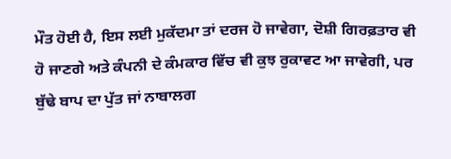ਮੌਤ ਹੋਈ ਹੈ, ਇਸ ਲਈ ਮੁਕੱਦਮਾ ਤਾਂ ਦਰਜ ਹੋ ਜਾਵੇਗਾ, ਦੋਸ਼ੀ ਗਿਰਫ਼ਤਾਰ ਵੀ ਹੋ ਜਾਣਗੇ ਅਤੇ ਕੰਪਨੀ ਦੇ ਕੰਮਕਾਰ ਵਿੱਚ ਵੀ ਕੁਝ ਰੁਕਾਵਟ ਆ ਜਾਵੇਗੀ, ਪਰ ਬੁੱਢੇ ਬਾਪ ਦਾ ਪੁੱਤ ਜਾਂ ਨਾਬਾਲਗ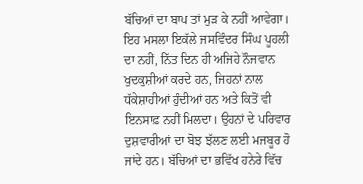ਬੱਚਿਆਂ ਦਾ ਬਾਪ ਤਾਂ ਮੁੜ ਕੇ ਨਹੀਂ ਆਵੇਗਾ।
ਇਹ ਮਸਲਾ ਇਕੱਲੇ ਜਸਵਿੰਦਰ ਸਿੰਘ ਪੂਹਲੀ ਦਾ ਨਹੀਂ, ਨਿੱਤ ਦਿਨ ਹੀ ਅਜਿਹੇ ਨੌਜਵਾਨ ਖੁਦਕੁਸ਼ੀਆਂ ਕਰਦੇ ਹਨ, ਜਿਹਨਾਂ ਨਾਲ ਧੱਕੇਸ਼ਾਹੀਆਂ ਹੁੰਦੀਆਂ ਹਨ ਅਤੇ ਕਿਤੋਂ ਵੀ ਇਨਸਾਫ਼ ਨਹੀਂ ਮਿਲਦਾ। ਉਹਨਾਂ ਦੇ ਪਰਿਵਾਰ ਦੁਸ਼ਵਾਰੀਆਂ ਦਾ ਬੋਝ ਝੱਲਣ ਲਈ ਮਜਬੂਰ ਹੋ ਜਾਂਦੇ ਹਨ। ਬੱਚਿਆਂ ਦਾ ਭਵਿੱਖ ਹਨੇਰੇ ਵਿੱਚ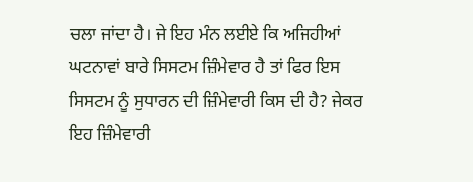ਚਲਾ ਜਾਂਦਾ ਹੈ। ਜੇ ਇਹ ਮੰਨ ਲਈਏ ਕਿ ਅਜਿਹੀਆਂ ਘਟਨਾਵਾਂ ਬਾਰੇ ਸਿਸਟਮ ਜ਼ਿੰਮੇਵਾਰ ਹੈ ਤਾਂ ਫਿਰ ਇਸ ਸਿਸਟਮ ਨੂੰ ਸੁਧਾਰਨ ਦੀ ਜ਼ਿੰਮੇਵਾਰੀ ਕਿਸ ਦੀ ਹੈ? ਜੇਕਰ ਇਹ ਜ਼ਿੰਮੇਵਾਰੀ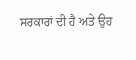ਸਰਕਾਰਾਂ ਦੀ ਹੈ ਅਤੇ ਉਹ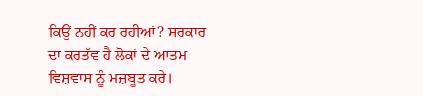ਕਿਉਂ ਨਹੀਂ ਕਰ ਰਹੀਆਂ? ਸਰਕਾਰ ਦਾ ਕਰਤੱਵ ਹੈ ਲੋਕਾਂ ਦੇ ਆਤਮ ਵਿਸ਼ਵਾਸ ਨੂੰ ਮਜ਼ਬੂਤ ਕਰੇ।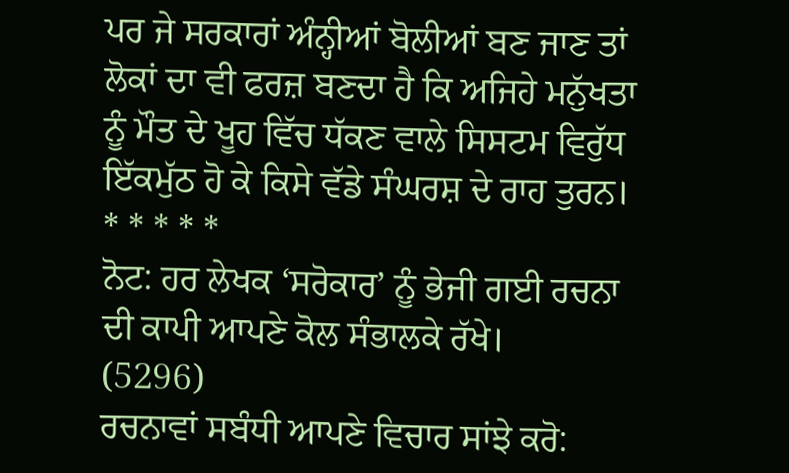ਪਰ ਜੇ ਸਰਕਾਰਾਂ ਅੰਨ੍ਹੀਆਂ ਬੋਲੀਆਂ ਬਣ ਜਾਣ ਤਾਂ ਲੋਕਾਂ ਦਾ ਵੀ ਫਰਜ਼ ਬਣਦਾ ਹੈ ਕਿ ਅਜਿਹੇ ਮਨੁੱਖਤਾ ਨੂੰ ਮੌਤ ਦੇ ਖੂਹ ਵਿੱਚ ਧੱਕਣ ਵਾਲੇ ਸਿਸਟਮ ਵਿਰੁੱਧ ਇੱਕਮੁੱਠ ਹੋ ਕੇ ਕਿਸੇ ਵੱਡੇ ਸੰਘਰਸ਼ ਦੇ ਰਾਹ ਤੁਰਨ।
* * * * *
ਨੋਟ: ਹਰ ਲੇਖਕ ‘ਸਰੋਕਾਰ’ ਨੂੰ ਭੇਜੀ ਗਈ ਰਚਨਾ ਦੀ ਕਾਪੀ ਆਪਣੇ ਕੋਲ ਸੰਭਾਲਕੇ ਰੱਖੇ।
(5296)
ਰਚਨਾਵਾਂ ਸਬੰਧੀ ਆਪਣੇ ਵਿਚਾਰ ਸਾਂਝੇ ਕਰੋ: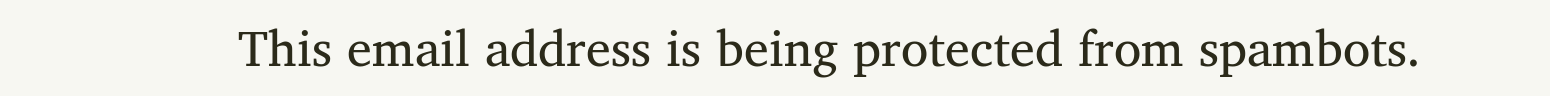This email address is being protected from spambots.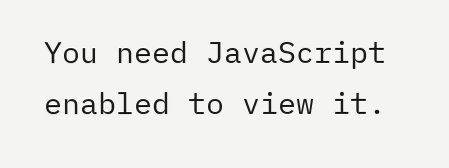You need JavaScript enabled to view it.